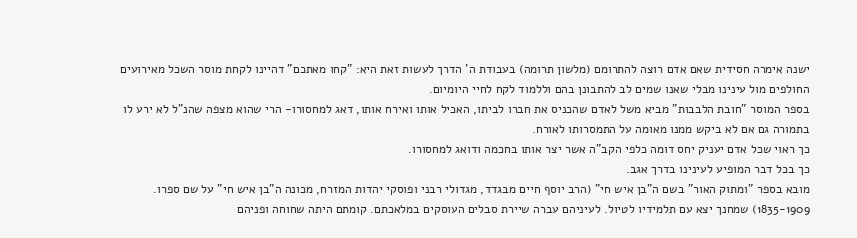ישנה אימרה חסידית שאם אדם רוצה להתרומם (מלשון תרומה) בעבודת ה' הדרך לעשות זאת היא: "קחו מאתכם" דהיינו לקחת מוסר השכל מאירועים החולפים מול עינינו מבלי שאנו שמים לב להתבונן בהם וללמוד לקח לחיי היומיום.
בספר המוסר "חובת הלבבות" מביא משל לאדם שהכניס את חברו לביתו, האכיל אותו ואירח אותו, דאג למחסורו- הרי שהוא מצפה שהנ"ל לא ירע לו בתמורה גם אם לא ביקש ממנו מאומה על התמסרותו לאורח.
כך ראוי שכל אדם יעניק יחס דומה כלפי הקב"ה אשר יצר אותו בחכמה ודואג למחסורו.
כך בכל דבר המופיע לעינינו בדרך אגב.
מובא בספר "ומתוק האור" בשם ה"בן איש חי" (הרב יוסף חיים מבגדד, מגדולי רבני ופוסקי יהדות המזרח, מכונה ה"בן איש חי" על שם ספרו. 1835-1909) שמחנך יצא עם תלמידיו לטיול. לעיניהם עברה שיירת סבלים העוסקים במלאכתם. קומתם היתה שחוחה ופניהם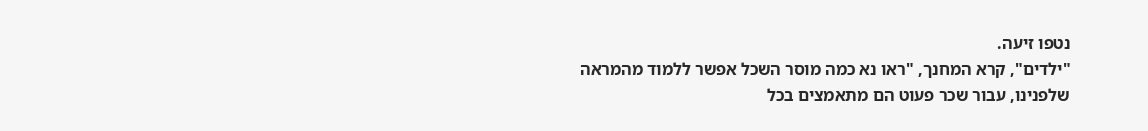נטפו זיעה.
"ילדים", קרא המחנך, "ראו נא כמה מוסר השכל אפשר ללמוד מהמראה שלפנינו, עבור שכר פעוט הם מתאמצים בכל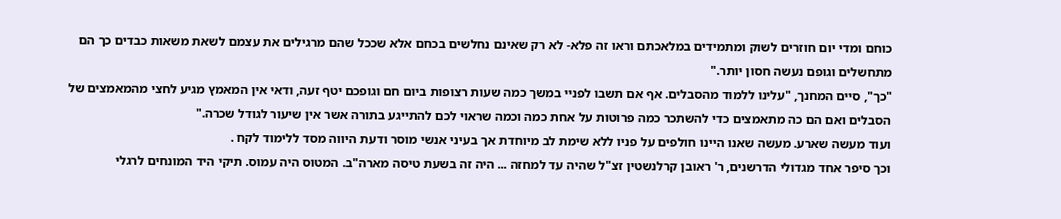כוחם ומדי יום חוזרים לשוק ומתמידים במלאכתם וראו זה פלא- לא רק שאינם נחלשים בכחם אלא שככל שהם מרגילים את עצמם לשאת משאות כבדים כך הם מתחשלים וגופם נעשה חסון יותר."
"כך", סיים המחנך, "עלינו ללמוד מהסבלים. אף אם תשבו לפניי במשך כמה שעות רצופות ביום חם וגופכם יטף זעה, ודאי אין המאמץ מגיע לחצי מהמאמצים של הסבלים ואם הם כה מתאמצים כדי להשתכר כמה פרוטות על אחת כמה וכמה שראוי לכם להתייגע בתורה אשר אין שיעור לגודל שכרה."
ועוד מעשה שארע. מעשה שאנו היינו חולפים על פניו ללא שימת לב מיוחדת אך בעיני אנשי מוסר ודעת היווה מסד ללימוד לקח .
וכך סיפר אחד מגדולי הדרשנים, ר' ראובן קרלנשטין זצ"ל שהיה עד למחזה ... היה זה בשעת טיסה מארה"ב. המטוס היה עמוס. תיקי היד המונחים לרגלי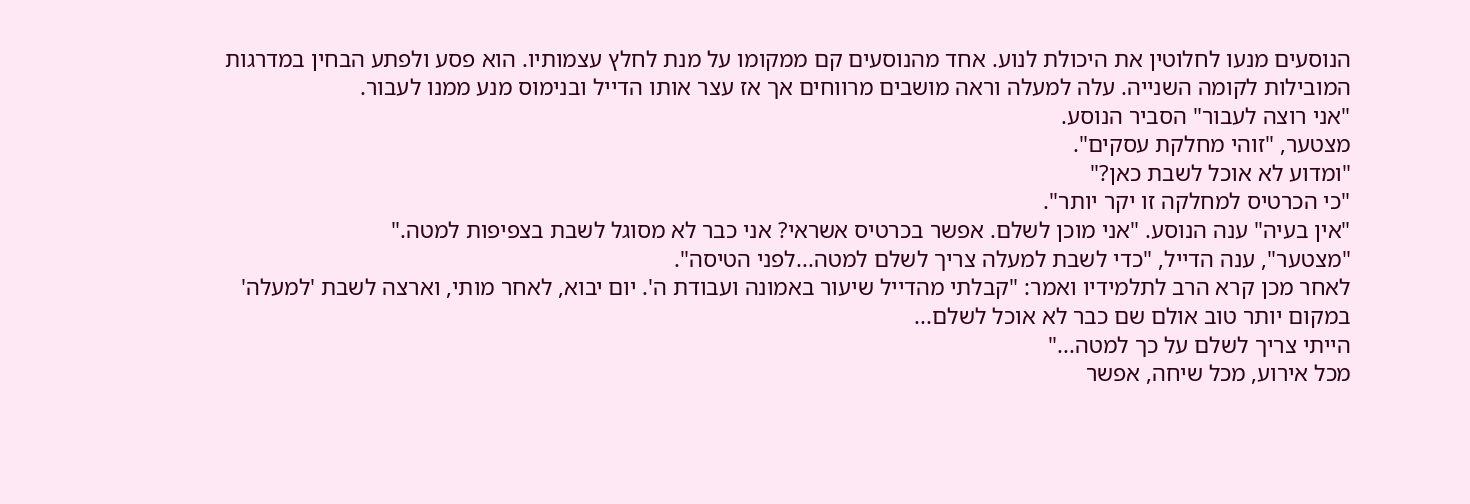הנוסעים מנעו לחלוטין את היכולת לנוע. אחד מהנוסעים קם ממקומו על מנת לחלץ עצמותיו. הוא פסע ולפתע הבחין במדרגות המובילות לקומה השנייה. עלה למעלה וראה מושבים מרווחים אך אז עצר אותו הדייל ובנימוס מנע ממנו לעבור.
"אני רוצה לעבור" הסביר הנוסע.
מצטער, "זוהי מחלקת עסקים".
"ומדוע לא אוכל לשבת כאן?"
"כי הכרטיס למחלקה זו יקר יותר".
"אין בעיה" ענה הנוסע. "אני מוכן לשלם. אפשר בכרטיס אשראי? אני כבר לא מסוגל לשבת בצפיפות למטה."
"מצטער", ענה הדייל, "כדי לשבת למעלה צריך לשלם למטה...לפני הטיסה".
לאחר מכן קרא הרב לתלמידיו ואמר: "קבלתי מהדייל שיעור באמונה ועבודת ה'. יום יבוא, לאחר מותי, וארצה לשבת 'למעלה' במקום יותר טוב אולם שם כבר לא אוכל לשלם...
הייתי צריך לשלם על כך למטה..."
מכל אירוע, מכל שיחה, אפשר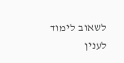לשאוב לימוד לענין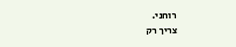רוחני.
צריך רק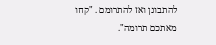להתבונן ואז להתרומם . "קחו מאתכם תרומה".